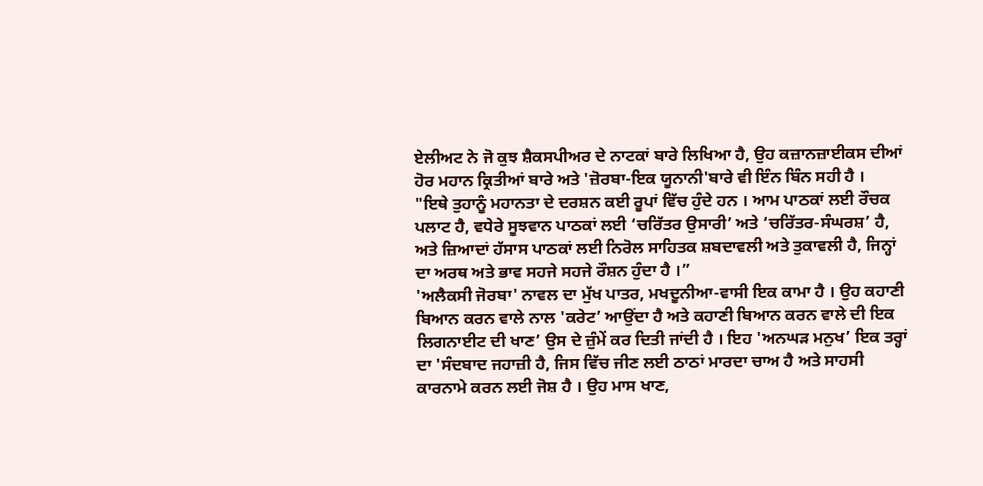ਏਲੀਅਟ ਨੇ ਜੋ ਕੁਝ ਸ਼ੈਕਸਪੀਅਰ ਦੇ ਨਾਟਕਾਂ ਬਾਰੇ ਲਿਖਿਆ ਹੈ, ਉਹ ਕਜ਼ਾਨਜ਼ਾਈਕਸ ਦੀਆਂ ਹੋਰ ਮਹਾਨ ਕ੍ਰਿਤੀਆਂ ਬਾਰੇ ਅਤੇ 'ਜ਼ੋਰਬਾ-ਇਕ ਯੂਨਾਨੀ'ਬਾਰੇ ਵੀ ਇੰਨ ਬਿੰਨ ਸਹੀ ਹੈ ।
"ਇਥੇ ਤੁਹਾਨੂੰ ਮਹਾਨਤਾ ਦੇ ਦਰਸ਼ਨ ਕਈ ਰੂਪਾਂ ਵਿੱਚ ਹੁੰਦੇ ਹਨ । ਆਮ ਪਾਠਕਾਂ ਲਈ ਰੌਚਕ ਪਲਾਟ ਹੈ, ਵਧੇਰੇ ਸੂਝਵਾਨ ਪਾਠਕਾਂ ਲਈ ‘ਚਰਿੱਤਰ ਉਸਾਰੀ’ ਅਤੇ ‘ਚਰਿੱਤਰ-ਸੰਘਰਸ਼’ ਹੈ, ਅਤੇ ਜ਼ਿਆਦਾਂ ਹੱਸਾਸ ਪਾਠਕਾਂ ਲਈ ਨਿਰੋਲ ਸਾਹਿਤਕ ਸ਼ਬਦਾਵਲੀ ਅਤੇ ਤੁਕਾਵਲੀ ਹੈ, ਜਿਨ੍ਹਾਂ ਦਾ ਅਰਥ ਅਤੇ ਭਾਵ ਸਹਜੇ ਸਹਜੇ ਰੌਸ਼ਨ ਹੁੰਦਾ ਹੈ ।”
'ਅਲੈਕਸੀ ਜੋਰਬਾ' ਨਾਵਲ ਦਾ ਮੁੱਖ ਪਾਤਰ, ਮਖਦੂਨੀਆ-ਵਾਸੀ ਇਕ ਕਾਮਾ ਹੈ । ਉਹ ਕਹਾਣੀ ਬਿਆਨ ਕਰਨ ਵਾਲੇ ਨਾਲ 'ਕਰੇਟ’ ਆਉਂਦਾ ਹੈ ਅਤੇ ਕਹਾਣੀ ਬਿਆਨ ਕਰਨ ਵਾਲੇ ਦੀ ਇਕ ਲਿਗਨਾਈਟ ਦੀ ਖਾਣ’ ਉਸ ਦੇ ਜ਼ੁੰਮੇਂ ਕਰ ਦਿਤੀ ਜਾਂਦੀ ਹੈ । ਇਹ 'ਅਨਘੜ ਮਨੁਖ’ ਇਕ ਤਰ੍ਹਾਂ ਦਾ 'ਸੰਦਬਾਦ ਜਹਾਜ਼ੀ ਹੈ, ਜਿਸ ਵਿੱਚ ਜੀਣ ਲਈ ਠਾਠਾਂ ਮਾਰਦਾ ਚਾਅ ਹੈ ਅਤੇ ਸਾਹਸੀ ਕਾਰਨਾਮੇ ਕਰਨ ਲਈ ਜੋਸ਼ ਹੈ । ਉਹ ਮਾਸ ਖਾਣ,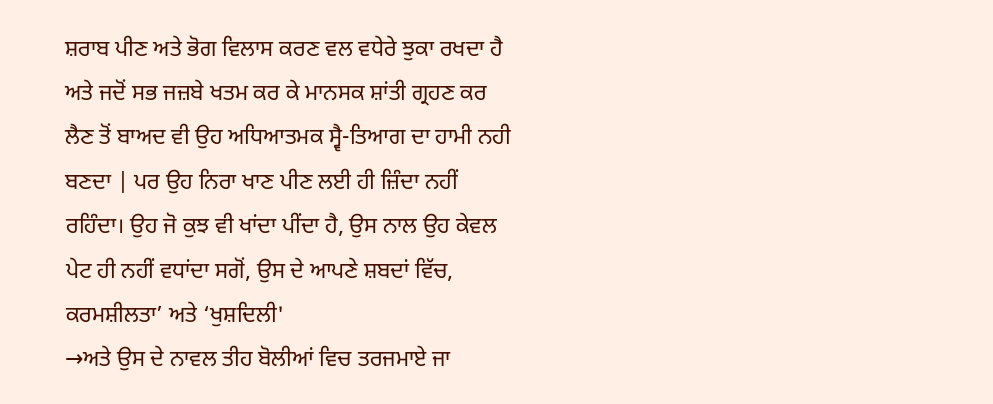ਸ਼ਰਾਬ ਪੀਣ ਅਤੇ ਭੋਗ ਵਿਲਾਸ ਕਰਣ ਵਲ ਵਧੇਰੇ ਝੁਕਾ ਰਖਦਾ ਹੈ ਅਤੇ ਜਦੋਂ ਸਭ ਜਜ਼ਬੇ ਖਤਮ ਕਰ ਕੇ ਮਾਨਸਕ ਸ਼ਾਂਤੀ ਗ੍ਰਹਣ ਕਰ ਲੈਣ ਤੋਂ ਬਾਅਦ ਵੀ ਉਹ ਅਧਿਆਤਮਕ ਸ੍ਵੈ-ਤਿਆਗ ਦਾ ਹਾਮੀ ਨਹੀ ਬਣਦਾ | ਪਰ ਉਹ ਨਿਰਾ ਖਾਣ ਪੀਣ ਲਈ ਹੀ ਜ਼ਿੰਦਾ ਨਹੀਂ ਰਹਿੰਦਾ। ਉਹ ਜੋ ਕੁਝ ਵੀ ਖਾਂਦਾ ਪੀਂਦਾ ਹੈ, ਉਸ ਨਾਲ ਉਹ ਕੇਵਲ ਪੇਟ ਹੀ ਨਹੀਂ ਵਧਾਂਦਾ ਸਗੋਂ, ਉਸ ਦੇ ਆਪਣੇ ਸ਼ਬਦਾਂ ਵਿੱਚ, ਕਰਮਸ਼ੀਲਤਾ’ ਅਤੇ ‘ਖੁਸ਼ਦਿਲੀ'
→ਅਤੇ ਉਸ ਦੇ ਨਾਵਲ ਤੀਹ ਬੋਲੀਆਂ ਵਿਚ ਤਰਜਮਾਏ ਜਾ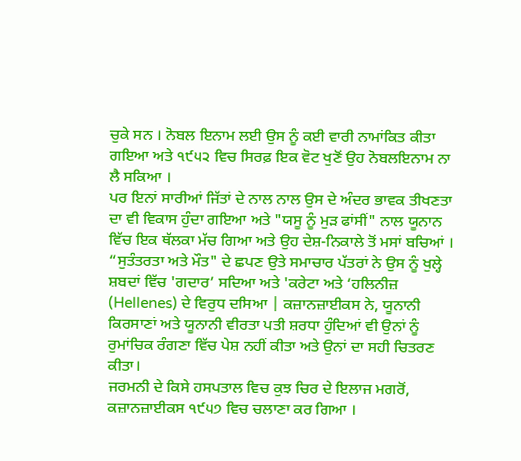ਚੁਕੇ ਸਨ । ਨੋਬਲ ਇਨਾਮ ਲਈ ਉਸ ਨੂੰ ਕਈ ਵਾਰੀ ਨਾਮਾਂਕਿਤ ਕੀਤਾ ਗਇਆ ਅਤੇ ੧੯੫੨ ਵਿਚ ਸਿਰਫ਼ ਇਕ ਵੋਟ ਖੁਣੋਂ ਉਹ ਨੋਬਲਇਨਾਮ ਨਾ ਲੈ ਸਕਿਆ ।
ਪਰ ਇਨਾਂ ਸਾਰੀਆਂ ਜਿੱਤਾਂ ਦੇ ਨਾਲ ਨਾਲ ਉਸ ਦੇ ਅੰਦਰ ਭਾਵਕ ਤੀਖਣਤਾ ਦਾ ਵੀ ਵਿਕਾਸ ਹੁੰਦਾ ਗਇਆ ਅਤੇ "ਯਸੂ ਨੂੰ ਮੁੜ ਫਾਂਸੀਂ" ਨਾਲ ਯੂਨਾਨ ਵਿੱਚ ਇਕ ਥੱਲਕਾ ਮੱਚ ਗਿਆ ਅਤੇ ਉਹ ਦੇਸ਼-ਨਿਕਾਲੇ ਤੋਂ ਮਸਾਂ ਬਚਿਆਂ । “ਸੁਤੰਤਰਤਾ ਅਤੇ ਮੌਤ" ਦੇ ਛਪਣ ਉਤੇ ਸਮਾਚਾਰ ਪੱਤਰਾਂ ਨੇ ਉਸ ਨੂੰ ਖੁਲ੍ਹੇ ਸ਼ਬਦਾਂ ਵਿੱਚ 'ਗਦਾਰ’ ਸਦਿਆ ਅਤੇ 'ਕਰੇਟਾ ਅਤੇ ‘ਹਲਿਨੀਜ਼ (Hellenes) ਦੇ ਵਿਰੁਧ ਦਸਿਆ | ਕਜ਼ਾਨਜ਼ਾਈਕਸ ਨੇ, ਯੂਨਾਨੀ ਕਿਰਸਾਣਾਂ ਅਤੇ ਯੂਨਾਨੀ ਵੀਰਤਾ ਪਤੀ ਸ਼ਰਧਾ ਹੁੰਦਿਆਂ ਵੀ ਉਨਾਂ ਨੂੰ ਰੁਮਾਂਚਿਕ ਰੰਗਣਾ ਵਿੱਚ ਪੇਸ਼ ਨਹੀਂ ਕੀਤਾ ਅਤੇ ਉਨਾਂ ਦਾ ਸਹੀ ਚਿਤਰਣ ਕੀਤਾ।
ਜਰਮਨੀ ਦੇ ਕਿਸੇ ਹਸਪਤਾਲ ਵਿਚ ਕੁਝ ਚਿਰ ਦੇ ਇਲਾਜ ਮਗਰੋਂ, ਕਜ਼ਾਨਜ਼ਾਈਕਸ ੧੯੫੭ ਵਿਚ ਚਲਾਣਾ ਕਰ ਗਿਆ ।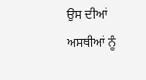ਉਸ ਦੀਆਂ ਅਸਥੀਆਂ ਨੂੰ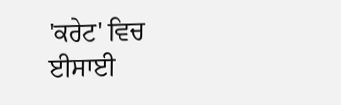'ਕਰੇਟ' ਵਿਚ ਈਸਾਈ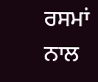ਰਸਮਾਂ ਨਾਲ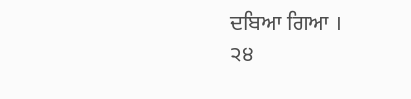ਦਬਿਆ ਗਿਆ ।
੨੪